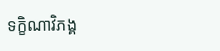ទក្ខិណាវិភង្គ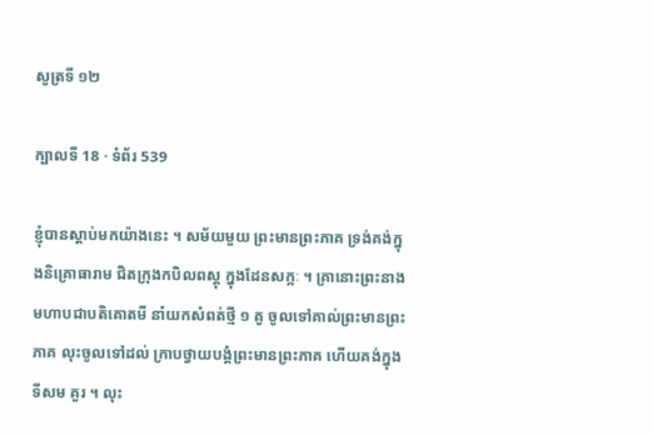សូត្រទី ១២

ក្បាលទី 18 · ទំព័រ 539

ខ្ញុំបានស្តាប់មកយ៉ាងនេះ ។ សម័យមួយ ព្រះមានព្រះភាគ ទ្រង់គង់ក្នុងនិគ្រោធារាម ជិតក្រុងកបិលពស្តុ ក្នុងដែនសក្កៈ ។ គ្រានោះព្រះនាង មហាបជាបតិគោតមី នាំយកសំពត់ថ្មី ១ គូ ចូលទៅគាល់ព្រះមានព្រះភាគ លុះចូលទៅដល់ ក្រាបថ្វាយបង្គំព្រះមានព្រះភាគ ហើយគង់ក្នុងទីសម គួរ ។ លុះ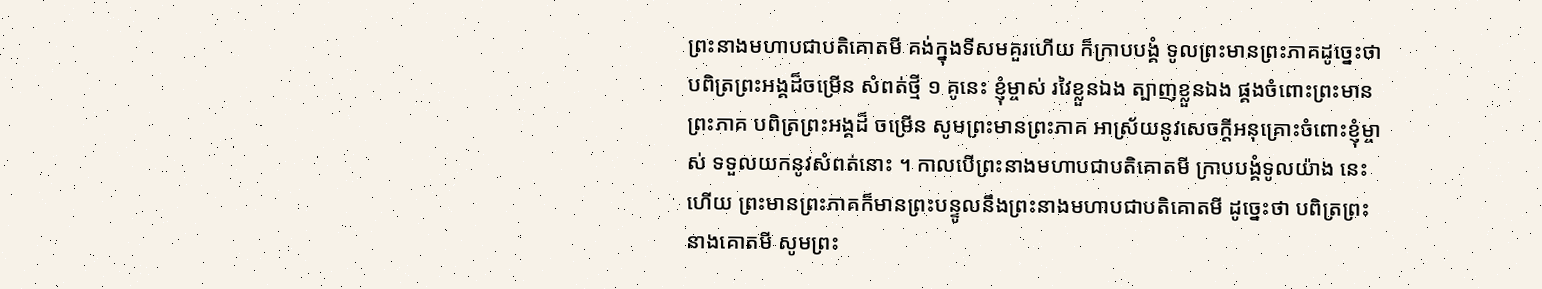ព្រះនាងមហាបជាបតិគោតមី គង់ក្នុងទីសមគួរហើយ ក៏ក្រាបបង្គំ ទូលព្រះមានព្រះភាគដូច្នេះថា បពិត្រព្រះអង្គដ៏ចម្រើន សំពត់ថ្មី ១ គូនេះ ខ្ញុំម្ចាស់ រវៃខ្លួនឯង ត្បាញខ្លួនឯង ផ្គងចំពោះព្រះមានព្រះភាគ បពិត្រព្រះអង្គដ៏ ចម្រើន សូមព្រះមានព្រះភាគ អាស្រ័យនូវសេចក្តីអនុគ្រោះចំពោះខ្ញុំម្ចាស់ ទទួលយកនូវសំពត់នោះ ។ កាលបើព្រះនាងមហាបជាបតិគោតមី ក្រាបបង្គំទូលយ៉ាង នេះហើយ ព្រះមានព្រះភាគក៏មានព្រះបន្ទូលនឹងព្រះនាងមហាបជាបតិគោតមី ដូច្នេះថា បពិត្រព្រះនាងគោតមី សូមព្រះ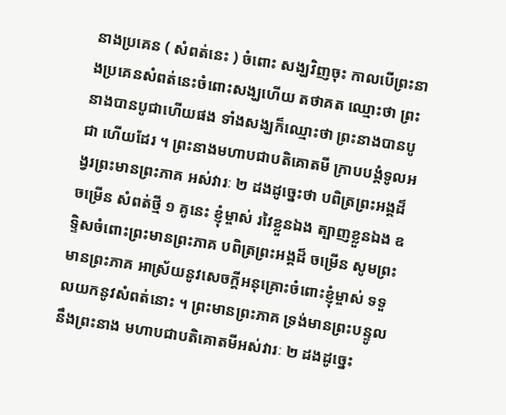នាងប្រគេន ( សំពត់នេះ ) ចំពោះ សង្ឃវិញចុះ កាលបើព្រះនាងប្រគេនសំពត់នេះចំពោះសង្ឃហើយ តថាគត ឈ្មោះថា ព្រះនាងបានបូជាហើយផង ទាំងសង្ឃក៏ឈ្មោះថា ព្រះនាងបានបូជា ហើយដែរ ។ ព្រះនាងមហាបជាបតិគោតមី ក្រាបបង្គំទូលអង្វរព្រះមានព្រះភាគ អស់វារៈ ២ ដងដូច្នេះថា បពិត្រព្រះអង្គដ៏ចម្រើន សំពត់ថ្មី ១ គូនេះ ខ្ញុំម្ចាស់ រវៃខ្លួនឯង ត្បាញខ្លួនឯង ឧទ្ទិសចំពោះព្រះមានព្រះភាគ បពិត្រព្រះអង្គដ៏ ចម្រើន សូមព្រះមានព្រះភាគ អាស្រ័យនូវសេចក្តីអនុគ្រោះចំពោះខ្ញុំម្ចាស់ ទទួលយកនូវសំពត់នោះ ។ ព្រះមានព្រះភាគ ទ្រង់មានព្រះបន្ទូលនឹងព្រះនាង មហាបជាបតិគោតមីអស់វារៈ ២ ដងដូច្នេះ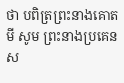ថា បពិត្រព្រះនាងគោតមី សូម ព្រះនាងប្រគេនស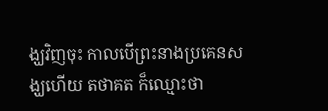ង្ឃវិញចុះ កាលបើព្រះនាងប្រគេនសង្ឃហើយ តថាគត ក៏ឈ្មោះថា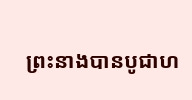ព្រះនាងបានបូជាហ